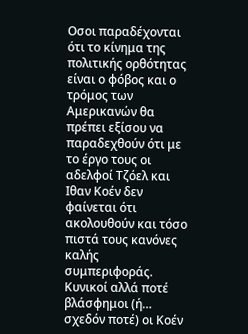Οσοι παραδέχονται ότι το κίνημα της πολιτικής ορθότητας είναι ο φόβος και ο τρόμος των Αμερικανών θα πρέπει εξίσου να παραδεχθούν ότι με το έργο τους οι αδελφοί Τζόελ και Ιθαν Κοέν δεν φαίνεται ότι ακολουθούν και τόσο πιστά τους κανόνες καλής συμπεριφοράς.
Κυνικοί αλλά ποτέ βλάσφημοι (ή… σχεδόν ποτέ) οι Κοέν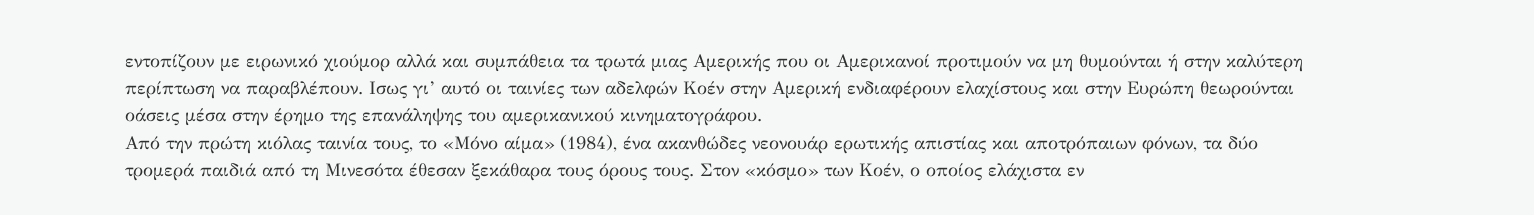εντοπίζουν με ειρωνικό χιούμορ αλλά και συμπάθεια τα τρωτά μιας Αμερικής που οι Αμερικανοί προτιμούν να μη θυμούνται ή στην καλύτερη περίπτωση να παραβλέπουν. Ισως γι’ αυτό οι ταινίες των αδελφών Κοέν στην Αμερική ενδιαφέρουν ελαχίστους και στην Ευρώπη θεωρούνται οάσεις μέσα στην έρημο της επανάληψης του αμερικανικού κινηματογράφου.
Από την πρώτη κιόλας ταινία τους, το «Μόνο αίμα» (1984), ένα ακανθώδες νεονουάρ ερωτικής απιστίας και αποτρόπαιων φόνων, τα δύο τρομερά παιδιά από τη Μινεσότα έθεσαν ξεκάθαρα τους όρους τους. Στον «κόσμο» των Κοέν, ο οποίος ελάχιστα εν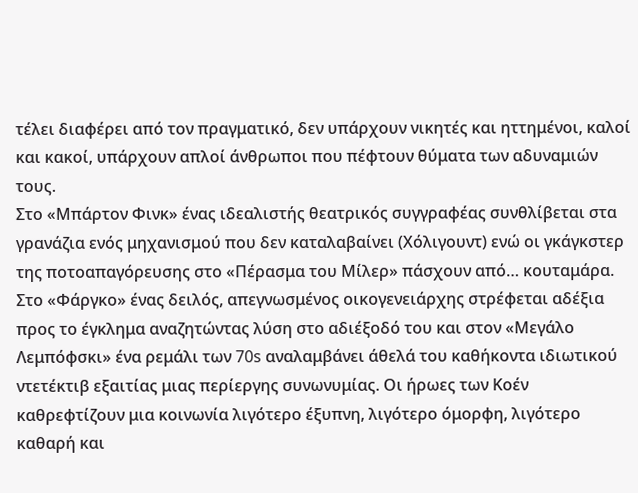τέλει διαφέρει από τον πραγματικό, δεν υπάρχουν νικητές και ηττημένοι, καλοί και κακοί, υπάρχουν απλοί άνθρωποι που πέφτουν θύματα των αδυναμιών τους.
Στο «Μπάρτον Φινκ» ένας ιδεαλιστής θεατρικός συγγραφέας συνθλίβεται στα γρανάζια ενός μηχανισμού που δεν καταλαβαίνει (Χόλιγουντ) ενώ οι γκάγκστερ της ποτοαπαγόρευσης στο «Πέρασμα του Μίλερ» πάσχουν από… κουταμάρα. Στο «Φάργκο» ένας δειλός, απεγνωσμένος οικογενειάρχης στρέφεται αδέξια προς το έγκλημα αναζητώντας λύση στο αδιέξοδό του και στον «Μεγάλο Λεμπόφσκι» ένα ρεμάλι των 70s αναλαμβάνει άθελά του καθήκοντα ιδιωτικού ντετέκτιβ εξαιτίας μιας περίεργης συνωνυμίας. Οι ήρωες των Κοέν καθρεφτίζουν μια κοινωνία λιγότερο έξυπνη, λιγότερο όμορφη, λιγότερο καθαρή και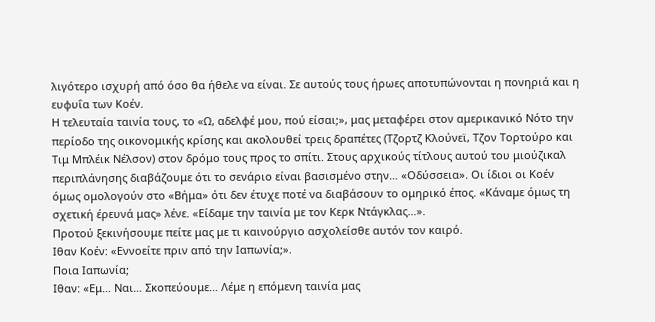λιγότερο ισχυρή από όσο θα ήθελε να είναι. Σε αυτούς τους ήρωες αποτυπώνονται η πονηριά και η ευφυΐα των Κοέν.
Η τελευταία ταινία τους, το «Ω, αδελφέ μου, πού είσαι;», μας μεταφέρει στον αμερικανικό Νότο την περίοδο της οικονομικής κρίσης και ακολουθεί τρεις δραπέτες (Τζορτζ Κλούνεϊ, Τζον Τορτούρο και Τιμ Μπλέικ Νέλσον) στον δρόμο τους προς το σπίτι. Στους αρχικούς τίτλους αυτού του μιούζικαλ περιπλάνησης διαβάζουμε ότι το σενάριο είναι βασισμένο στην… «Οδύσσεια». Οι ίδιοι οι Κοέν όμως ομολογούν στο «Βήμα» ότι δεν έτυχε ποτέ να διαβάσουν το ομηρικό έπος. «Κάναμε όμως τη σχετική έρευνά μας» λένε. «Είδαμε την ταινία με τον Κερκ Ντάγκλας…».
Προτού ξεκινήσουμε πείτε μας με τι καινούργιο ασχολείσθε αυτόν τον καιρό.
Ιθαν Κοέν: «Εννοείτε πριν από την Ιαπωνία;».
Ποια Ιαπωνία;
Ιθαν: «Εμ… Ναι… Σκοπεύουμε… Λέμε η επόμενη ταινία μας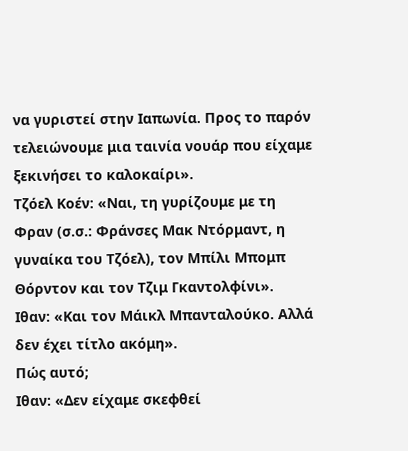να γυριστεί στην Ιαπωνία. Προς το παρόν τελειώνουμε μια ταινία νουάρ που είχαμε ξεκινήσει το καλοκαίρι».
Τζόελ Κοέν: «Ναι, τη γυρίζουμε με τη Φραν (σ.σ.: Φράνσες Μακ Ντόρμαντ, η γυναίκα του Τζόελ), τον Μπίλι Μπομπ Θόρντον και τον Τζιμ Γκαντολφίνι».
Ιθαν: «Και τον Μάικλ Μπανταλούκο. Αλλά δεν έχει τίτλο ακόμη».
Πώς αυτό;
Ιθαν: «Δεν είχαμε σκεφθεί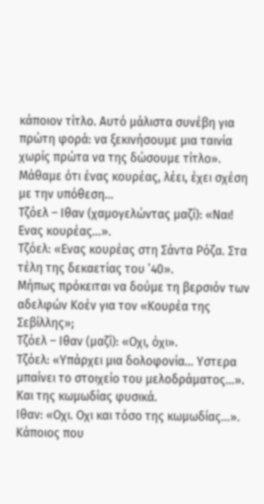κάποιον τίτλο. Αυτό μάλιστα συνέβη για πρώτη φορά: να ξεκινήσουμε μια ταινία χωρίς πρώτα να της δώσουμε τίτλο».
Μάθαμε ότι ένας κουρέας, λέει, έχει σχέση με την υπόθεση…
Τζόελ – Ιθαν (χαμογελώντας μαζί): «Ναι! Ενας κουρέας…».
Τζόελ: «Ενας κουρέας στη Σάντα Ρόζα. Στα τέλη της δεκαετίας του ’40».
Μήπως πρόκειται να δούμε τη βερσιόν των αδελφών Κοέν για τον «Κουρέα της Σεβίλλης»;
Τζόελ – Ιθαν (μαζί): «Οχι, όχι».
Τζόελ: «Υπάρχει μια δολοφονία… Υστερα μπαίνει το στοιχείο του μελοδράματος…».
Και της κωμωδίας φυσικά.
Ιθαν: «Οχι. Οχι και τόσο της κωμωδίας…».
Κάποιος που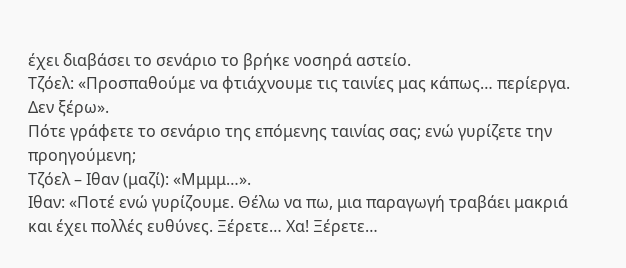έχει διαβάσει το σενάριο το βρήκε νοσηρά αστείο.
Τζόελ: «Προσπαθούμε να φτιάχνουμε τις ταινίες μας κάπως… περίεργα. Δεν ξέρω».
Πότε γράφετε το σενάριο της επόμενης ταινίας σας; ενώ γυρίζετε την προηγούμενη;
Τζόελ – Ιθαν (μαζί): «Μμμμ…».
Ιθαν: «Ποτέ ενώ γυρίζουμε. Θέλω να πω, μια παραγωγή τραβάει μακριά και έχει πολλές ευθύνες. Ξέρετε… Χα! Ξέρετε…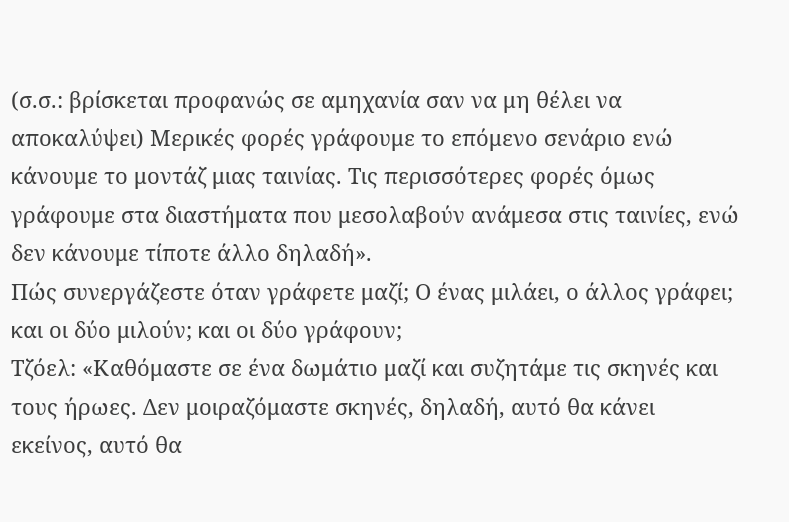(σ.σ.: βρίσκεται προφανώς σε αμηχανία σαν να μη θέλει να αποκαλύψει) Μερικές φορές γράφουμε το επόμενο σενάριο ενώ κάνουμε το μοντάζ μιας ταινίας. Τις περισσότερες φορές όμως γράφουμε στα διαστήματα που μεσολαβούν ανάμεσα στις ταινίες, ενώ δεν κάνουμε τίποτε άλλο δηλαδή».
Πώς συνεργάζεστε όταν γράφετε μαζί; Ο ένας μιλάει, ο άλλος γράφει; και οι δύο μιλούν; και οι δύο γράφουν;
Τζόελ: «Καθόμαστε σε ένα δωμάτιο μαζί και συζητάμε τις σκηνές και τους ήρωες. Δεν μοιραζόμαστε σκηνές, δηλαδή, αυτό θα κάνει εκείνος, αυτό θα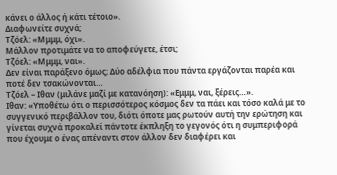κάνει ο άλλος ή κάτι τέτοιο».
Διαφωνείτε συχνά;
Τζόελ: «Μμμμ, όχι».
Μάλλον προτιμάτε να το αποφεύγετε, έτσι;
Τζόελ: «Μμμμ, ναι».
Δεν είναι παράξενο όμως; Δύο αδέλφια που πάντα εργάζονται παρέα και ποτέ δεν τσακώνονται…
Τζόελ – Ιθαν (μιλάνε μαζί με κατανόηση): «Εμμμ, ναι, ξέρεις…».
Ιθαν: «Υποθέτω ότι ο περισσότερος κόσμος δεν τα πάει και τόσο καλά με το συγγενικό περιβάλλον του, διότι όποτε μας ρωτούν αυτή την ερώτηση και γίνεται συχνά προκαλεί πάντοτε έκπληξη το γεγονός ότι η συμπεριφορά που έχουμε ο ένας απέναντι στον άλλον δεν διαφέρει και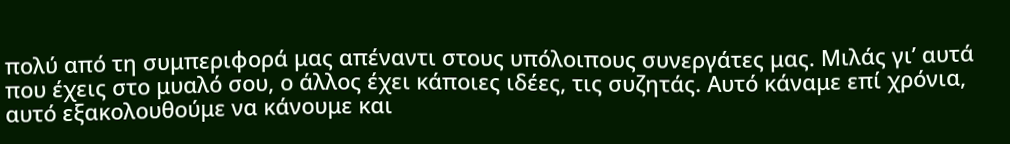πολύ από τη συμπεριφορά μας απέναντι στους υπόλοιπους συνεργάτες μας. Μιλάς γι’ αυτά που έχεις στο μυαλό σου, ο άλλος έχει κάποιες ιδέες, τις συζητάς. Αυτό κάναμε επί χρόνια, αυτό εξακολουθούμε να κάνουμε και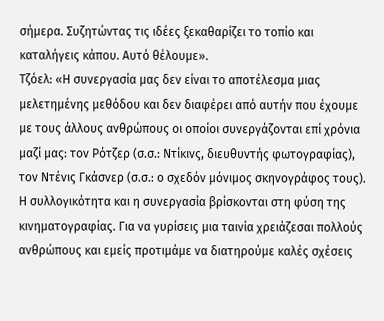σήμερα. Συζητώντας τις ιδέες ξεκαθαρίζει το τοπίο και καταλήγεις κάπου. Αυτό θέλουμε».
Τζόελ: «Η συνεργασία μας δεν είναι το αποτέλεσμα μιας μελετημένης μεθόδου και δεν διαφέρει από αυτήν που έχουμε με τους άλλους ανθρώπους οι οποίοι συνεργάζονται επί χρόνια μαζί μας: τον Ρότζερ (σ.σ.: Ντίκινς, διευθυντής φωτογραφίας), τον Ντένις Γκάσνερ (σ.σ.: ο σχεδόν μόνιμος σκηνογράφος τους). Η συλλογικότητα και η συνεργασία βρίσκονται στη φύση της κινηματογραφίας. Για να γυρίσεις μια ταινία χρειάζεσαι πολλούς ανθρώπους και εμείς προτιμάμε να διατηρούμε καλές σχέσεις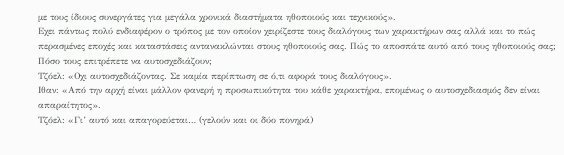με τους ίδιους συνεργάτες για μεγάλα χρονικά διαστήματα ηθοποιούς και τεχνικούς».
Εχει πάντως πολύ ενδιαφέρον ο τρόπος με τον οποίον χειρίζεστε τους διαλόγους των χαρακτήρων σας αλλά και το πώς περασμένες εποχές και καταστάσεις αντανακλώνται στους ηθοποιούς σας. Πώς το αποσπάτε αυτό από τους ηθοποιούς σας; Πόσο τους επιτρέπετε να αυτοσχεδιάζουν;
Τζόελ: «Οχι αυτοσχεδιάζοντας. Σε καμία περίπτωση σε ό,τι αφορά τους διαλόγους».
Ιθαν: «Από την αρχή είναι μάλλον φανερή η προσωπικότητα του κάθε χαρακτήρα, επομένως ο αυτοσχεδιασμός δεν είναι απαραίτητος».
Τζόελ: «Γι’ αυτό και απαγορεύεται… (γελούν και οι δύο πονηρά)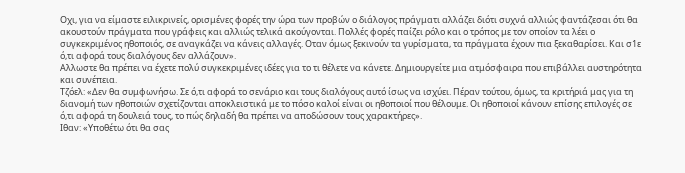Οχι, για να είμαστε ειλικρινείς, ορισμένες φορές την ώρα των προβών ο διάλογος πράγματι αλλάζει διότι συχνά αλλιώς φαντάζεσαι ότι θα ακουστούν πράγματα που γράφεις και αλλιώς τελικά ακούγονται. Πολλές φορές παίζει ρόλο και ο τρόπος με τον οποίον τα λέει ο συγκεκριμένος ηθοποιός, σε αναγκάζει να κάνεις αλλαγές. Οταν όμως ξεκινούν τα γυρίσματα, τα πράγματα έχουν πια ξεκαθαρίσει. Και σ1ε ό,τι αφορά τους διαλόγους δεν αλλάζουν».
Αλλωστε θα πρέπει να έχετε πολύ συγκεκριμένες ιδέες για το τι θέλετε να κάνετε. Δημιουργείτε μια ατμόσφαιρα που επιβάλλει αυστηρότητα και συνέπεια.
Τζόελ: «Δεν θα συμφωνήσω. Σε ό,τι αφορά το σενάριο και τους διαλόγους αυτό ίσως να ισχύει. Πέραν τούτου, όμως, τα κριτήριά μας για τη διανομή των ηθοποιών σχετίζονται αποκλειστικά με το πόσο καλοί είναι οι ηθοποιοί που θέλουμε. Οι ηθοποιοί κάνουν επίσης επιλογές σε ό,τι αφορά τη δουλειά τους, το πώς δηλαδή θα πρέπει να αποδώσουν τους χαρακτήρες».
Ιθαν: «Υποθέτω ότι θα σας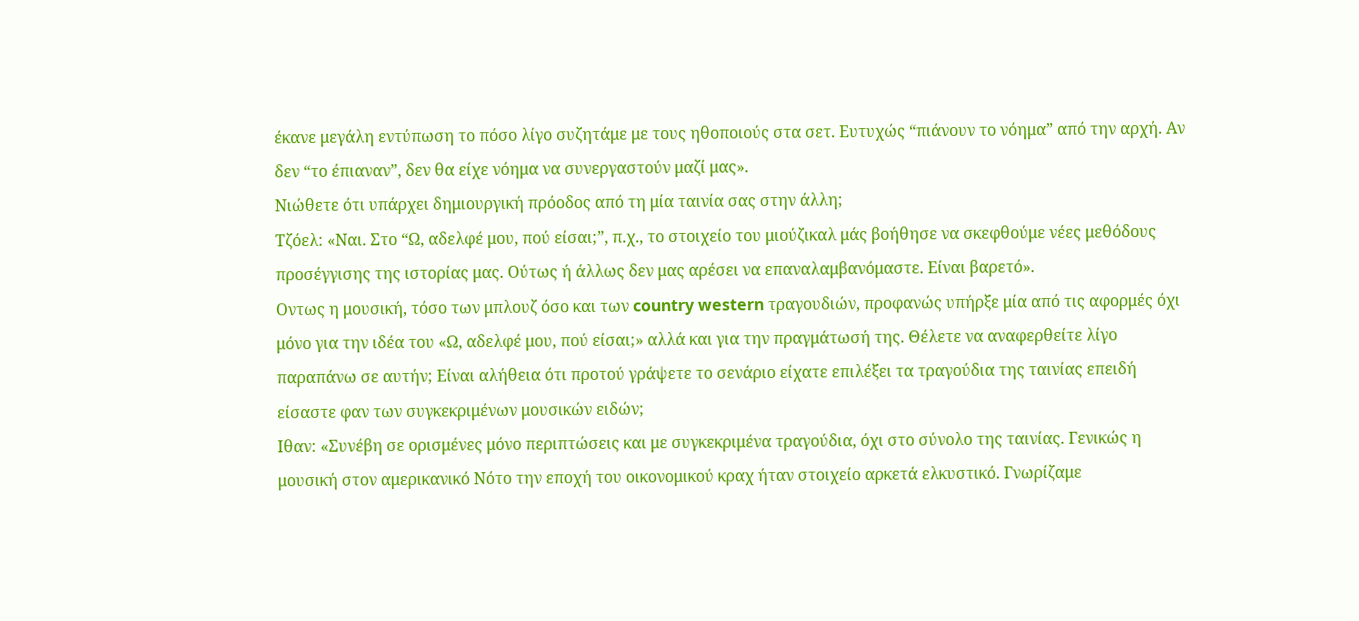έκανε μεγάλη εντύπωση το πόσο λίγο συζητάμε με τους ηθοποιούς στα σετ. Ευτυχώς “πιάνουν το νόημα” από την αρχή. Αν δεν “το έπιαναν”, δεν θα είχε νόημα να συνεργαστούν μαζί μας».
Νιώθετε ότι υπάρχει δημιουργική πρόοδος από τη μία ταινία σας στην άλλη;
Τζόελ: «Ναι. Στο “Ω, αδελφέ μου, πού είσαι;”, π.χ., το στοιχείο του μιούζικαλ μάς βοήθησε να σκεφθούμε νέες μεθόδους προσέγγισης της ιστορίας μας. Ούτως ή άλλως δεν μας αρέσει να επαναλαμβανόμαστε. Είναι βαρετό».
Οντως η μουσική, τόσο των μπλουζ όσο και των country western τραγουδιών, προφανώς υπήρξε μία από τις αφορμές όχι μόνο για την ιδέα του «Ω, αδελφέ μου, πού είσαι;» αλλά και για την πραγμάτωσή της. Θέλετε να αναφερθείτε λίγο παραπάνω σε αυτήν; Είναι αλήθεια ότι προτού γράψετε το σενάριο είχατε επιλέξει τα τραγούδια της ταινίας επειδή είσαστε φαν των συγκεκριμένων μουσικών ειδών;
Ιθαν: «Συνέβη σε ορισμένες μόνο περιπτώσεις και με συγκεκριμένα τραγούδια, όχι στο σύνολο της ταινίας. Γενικώς η μουσική στον αμερικανικό Νότο την εποχή του οικονομικού κραχ ήταν στοιχείο αρκετά ελκυστικό. Γνωρίζαμε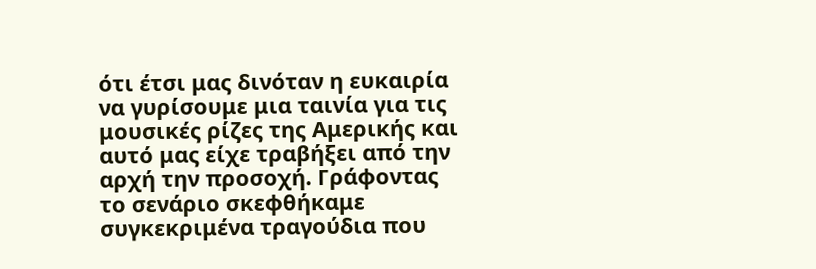ότι έτσι μας δινόταν η ευκαιρία να γυρίσουμε μια ταινία για τις μουσικές ρίζες της Αμερικής και αυτό μας είχε τραβήξει από την αρχή την προσοχή. Γράφοντας το σενάριο σκεφθήκαμε συγκεκριμένα τραγούδια που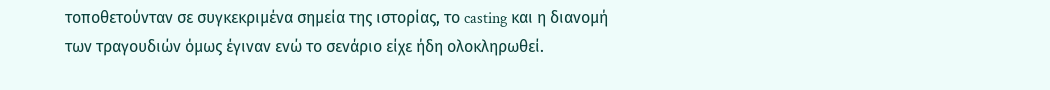τοποθετούνταν σε συγκεκριμένα σημεία της ιστορίας, το casting και η διανομή των τραγουδιών όμως έγιναν ενώ το σενάριο είχε ήδη ολοκληρωθεί.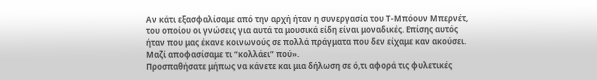Αν κάτι εξασφαλίσαμε από την αρχή ήταν η συνεργασία του Τ-Μπόουν Μπερνέτ, του οποίου οι γνώσεις για αυτά τα μουσικά είδη είναι μοναδικές. Επίσης αυτός ήταν που μας έκανε κοινωνούς σε πολλά πράγματα που δεν είχαμε καν ακούσει. Μαζί αποφασίσαμε τι “κολλάει” πού».
Προσπαθήσατε μήπως να κάνετε και μια δήλωση σε ό,τι αφορά τις φυλετικές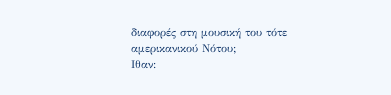διαφορές στη μουσική του τότε αμερικανικού Νότου;
Ιθαν: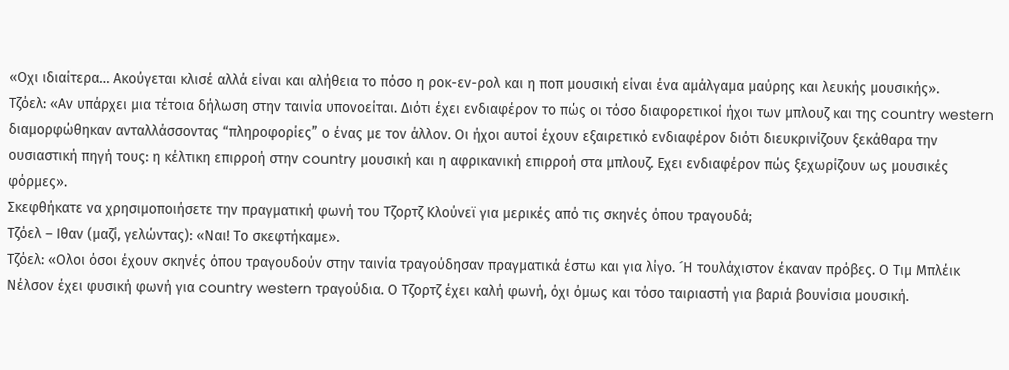«Οχι ιδιαίτερα… Ακούγεται κλισέ αλλά είναι και αλήθεια το πόσο η ροκ-εν-ρολ και η ποπ μουσική είναι ένα αμάλγαμα μαύρης και λευκής μουσικής».
Τζόελ: «Αν υπάρχει μια τέτοια δήλωση στην ταινία υπονοείται. Διότι έχει ενδιαφέρον το πώς οι τόσο διαφορετικοί ήχοι των μπλουζ και της country western διαμορφώθηκαν ανταλλάσσοντας “πληροφορίες” ο ένας με τον άλλον. Οι ήχοι αυτοί έχουν εξαιρετικό ενδιαφέρον διότι διευκρινίζουν ξεκάθαρα την ουσιαστική πηγή τους: η κέλτικη επιρροή στην country μουσική και η αφρικανική επιρροή στα μπλουζ. Εχει ενδιαφέρον πώς ξεχωρίζουν ως μουσικές φόρμες».
Σκεφθήκατε να χρησιμοποιήσετε την πραγματική φωνή του Τζορτζ Κλούνεϊ για μερικές από τις σκηνές όπου τραγουδά;
Τζόελ – Ιθαν (μαζί, γελώντας): «Ναι! Το σκεφτήκαμε».
Τζόελ: «Ολοι όσοι έχουν σκηνές όπου τραγουδούν στην ταινία τραγούδησαν πραγματικά έστω και για λίγο. ´Η τουλάχιστον έκαναν πρόβες. Ο Τιμ Μπλέικ Νέλσον έχει φυσική φωνή για country western τραγούδια. Ο Τζορτζ έχει καλή φωνή, όχι όμως και τόσο ταιριαστή για βαριά βουνίσια μουσική.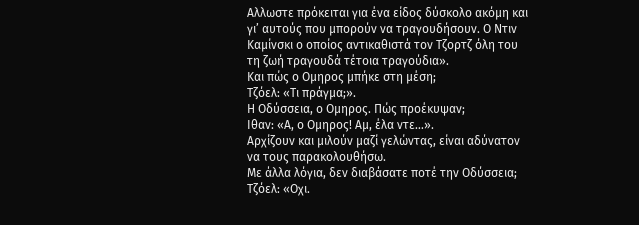Αλλωστε πρόκειται για ένα είδος δύσκολο ακόμη και γι’ αυτούς που μπορούν να τραγουδήσουν. Ο Ντιν Καμίνσκι ο οποίος αντικαθιστά τον Τζορτζ όλη του τη ζωή τραγουδά τέτοια τραγούδια».
Και πώς ο Ομηρος μπήκε στη μέση;
Τζόελ: «Τι πράγμα;».
Η Οδύσσεια, ο Ομηρος. Πώς προέκυψαν;
Ιθαν: «Α, ο Ομηρος! Αμ, έλα ντε…».
Αρχίζουν και μιλούν μαζί γελώντας, είναι αδύνατον να τους παρακολουθήσω.
Με άλλα λόγια, δεν διαβάσατε ποτέ την Οδύσσεια;
Τζόελ: «Οχι.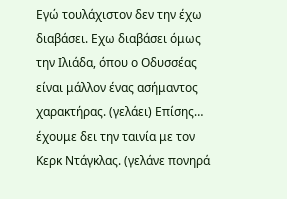Εγώ τουλάχιστον δεν την έχω διαβάσει. Εχω διαβάσει όμως την Ιλιάδα, όπου ο Οδυσσέας είναι μάλλον ένας ασήμαντος χαρακτήρας. (γελάει) Επίσης… έχουμε δει την ταινία με τον Κερκ Ντάγκλας. (γελάνε πονηρά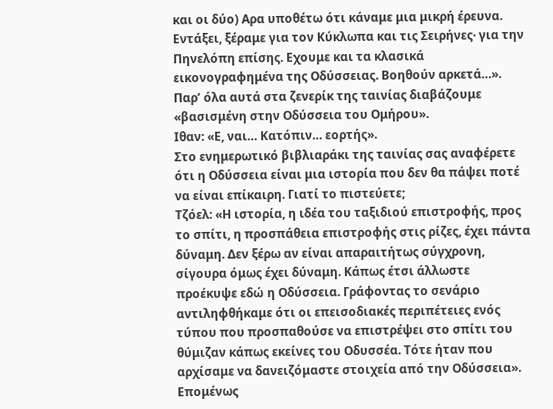και οι δύο) Αρα υποθέτω ότι κάναμε μια μικρή έρευνα. Εντάξει, ξέραμε για τον Κύκλωπα και τις Σειρήνες· για την Πηνελόπη επίσης. Εχουμε και τα κλασικά εικονογραφημένα της Οδύσσειας. Βοηθούν αρκετά…».
Παρ’ όλα αυτά στα ζενερίκ της ταινίας διαβάζουμε «βασισμένη στην Οδύσσεια του Ομήρου».
Ιθαν: «Ε, ναι… Κατόπιν… εορτής».
Στο ενημερωτικό βιβλιαράκι της ταινίας σας αναφέρετε ότι η Οδύσσεια είναι μια ιστορία που δεν θα πάψει ποτέ να είναι επίκαιρη. Γιατί το πιστεύετε;
Τζόελ: «Η ιστορία, η ιδέα του ταξιδιού επιστροφής, προς το σπίτι, η προσπάθεια επιστροφής στις ρίζες, έχει πάντα δύναμη. Δεν ξέρω αν είναι απαραιτήτως σύγχρονη, σίγουρα όμως έχει δύναμη. Κάπως έτσι άλλωστε προέκυψε εδώ η Οδύσσεια. Γράφοντας το σενάριο αντιληφθήκαμε ότι οι επεισοδιακές περιπέτειες ενός τύπου που προσπαθούσε να επιστρέψει στο σπίτι του θύμιζαν κάπως εκείνες του Οδυσσέα. Τότε ήταν που αρχίσαμε να δανειζόμαστε στοιχεία από την Οδύσσεια».
Επομένως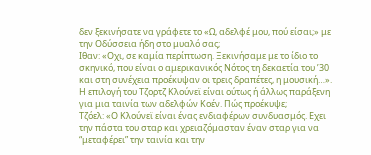δεν ξεκινήσατε να γράφετε το «Ω, αδελφέ μου, πού είσαι;» με την Οδύσσεια ήδη στο μυαλό σας;
Ιθαν: «Οχι, σε καμία περίπτωση. Ξεκινήσαμε με το ίδιο το σκηνικό, που είναι ο αμερικανικός Νότος τη δεκαετία του ’30 και στη συνέχεια προέκυψαν οι τρεις δραπέτες, η μουσική…».
Η επιλογή του Τζορτζ Κλούνεϊ είναι ούτως ή άλλως παράξενη για μια ταινία των αδελφών Κοέν. Πώς προέκυψε;
Τζόελ: «Ο Κλούνεϊ είναι ένας ενδιαφέρων συνδυασμός. Εχει την πάστα του σταρ και χρειαζόμασταν έναν σταρ για να “μεταφέρει” την ταινία και την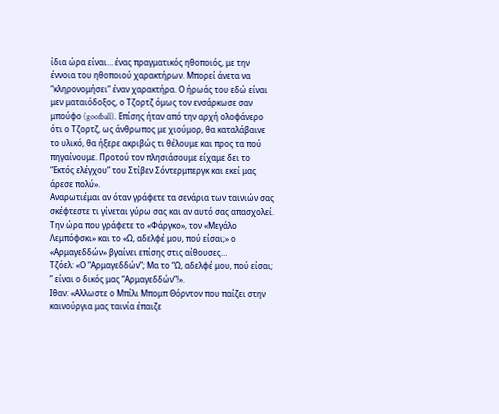ίδια ώρα είναι… ένας πραγματικός ηθοποιός, με την έννοια του ηθοποιού χαρακτήρων. Μπορεί άνετα να “κληρονομήσει” έναν χαρακτήρα. Ο ήρωάς του εδώ είναι μεν ματαιόδοξος, ο Τζορτζ όμως τον ενσάρκωσε σαν μπούφο (goofball). Επίσης ήταν από την αρχή ολοφάνερο ότι ο Τζορτζ, ως άνθρωπος με χιούμορ, θα καταλάβαινε το υλικό, θα ήξερε ακριβώς τι θέλουμε και προς τα πού πηγαίνουμε. Προτού τον πλησιάσουμε είχαμε δει το “Εκτός ελέγχου” του Στίβεν Σόντερμπεργκ και εκεί μας άρεσε πολύ».
Αναρωτιέμαι αν όταν γράφετε τα σενάρια των ταινιών σας σκέφτεστε τι γίνεται γύρω σας και αν αυτό σας απασχολεί. Την ώρα που γράφετε το «Φάργκο», τον «Μεγάλο Λεμπόφσκι» και το «Ω, αδελφέ μου, πού είσαι;» ο «Αρμαγεδδών» βγαίνει επίσης στις αίθουσες…
Τζόελ: «Ο “Αρμαγεδδών”; Μα το “Ω, αδελφέ μου, πού είσαι; ” είναι ο δικός μας “Αρμαγεδδών”!».
Ιθαν: «Αλλωστε ο Μπίλι Μπομπ Θόρντον που παίζει στην καινούργια μας ταινία έπαιζε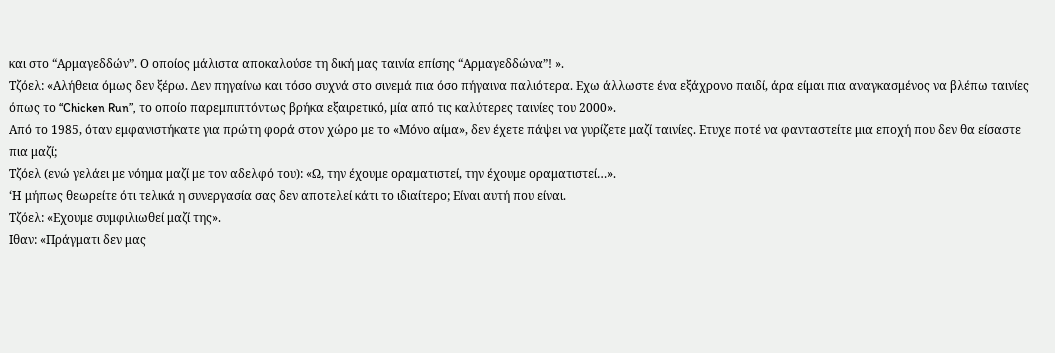και στο “Αρμαγεδδών”. Ο οποίος μάλιστα αποκαλούσε τη δική μας ταινία επίσης “Αρμαγεδδώνα”! ».
Τζόελ: «Αλήθεια όμως δεν ξέρω. Δεν πηγαίνω και τόσο συχνά στο σινεμά πια όσο πήγαινα παλιότερα. Εχω άλλωστε ένα εξάχρονο παιδί, άρα είμαι πια αναγκασμένος να βλέπω ταινίες όπως το “Chicken Run”, το οποίο παρεμπιπτόντως βρήκα εξαιρετικό, μία από τις καλύτερες ταινίες του 2000».
Από το 1985, όταν εμφανιστήκατε για πρώτη φορά στον χώρο με το «Μόνο αίμα», δεν έχετε πάψει να γυρίζετε μαζί ταινίες. Ετυχε ποτέ να φανταστείτε μια εποχή που δεν θα είσαστε πια μαζί;
Τζόελ (ενώ γελάει με νόημα μαζί με τον αδελφό του): «Ω, την έχουμε οραματιστεί, την έχουμε οραματιστεί…».
‘Η μήπως θεωρείτε ότι τελικά η συνεργασία σας δεν αποτελεί κάτι το ιδιαίτερο; Είναι αυτή που είναι.
Τζόελ: «Εχουμε συμφιλιωθεί μαζί της».
Ιθαν: «Πράγματι δεν μας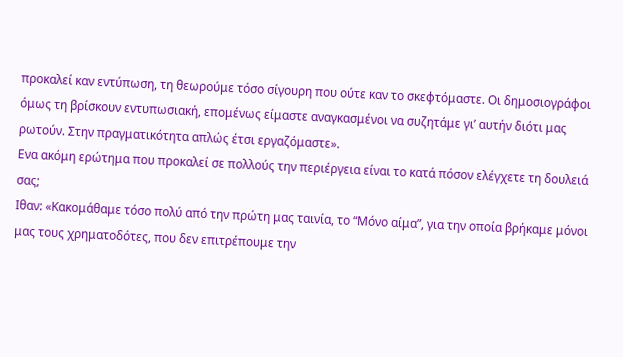προκαλεί καν εντύπωση, τη θεωρούμε τόσο σίγουρη που ούτε καν το σκεφτόμαστε. Οι δημοσιογράφοι όμως τη βρίσκουν εντυπωσιακή, επομένως είμαστε αναγκασμένοι να συζητάμε γι’ αυτήν διότι μας ρωτούν. Στην πραγματικότητα απλώς έτσι εργαζόμαστε».
Ενα ακόμη ερώτημα που προκαλεί σε πολλούς την περιέργεια είναι το κατά πόσον ελέγχετε τη δουλειά σας;
Ιθαν: «Κακομάθαμε τόσο πολύ από την πρώτη μας ταινία, το “Μόνο αίμα”, για την οποία βρήκαμε μόνοι μας τους χρηματοδότες, που δεν επιτρέπουμε την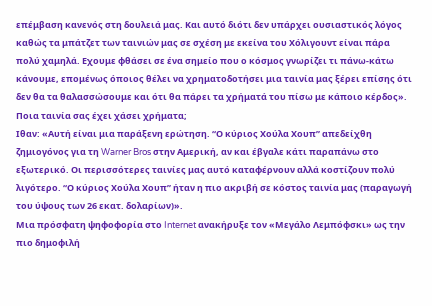επέμβαση κανενός στη δουλειά μας. Και αυτό διότι δεν υπάρχει ουσιαστικός λόγος καθώς τα μπάτζετ των ταινιών μας σε σχέση με εκείνα του Χόλιγουντ είναι πάρα πολύ χαμηλά. Εχουμε φθάσει σε ένα σημείο που ο κόσμος γνωρίζει τι πάνω-κάτω κάνουμε, επομένως όποιος θέλει να χρηματοδοτήσει μια ταινία μας ξέρει επίσης ότι δεν θα τα θαλασσώσουμε και ότι θα πάρει τα χρήματά του πίσω με κάποιο κέρδος».
Ποια ταινία σας έχει χάσει χρήματα;
Ιθαν: «Αυτή είναι μια παράξενη ερώτηση. “Ο κύριος Χούλα Χουπ” απεδείχθη ζημιογόνος για τη Warner Bros στην Αμερική, αν και έβγαλε κάτι παραπάνω στο εξωτερικό. Οι περισσότερες ταινίες μας αυτό καταφέρνουν αλλά κοστίζουν πολύ λιγότερο. “Ο κύριος Χούλα Χουπ” ήταν η πιο ακριβή σε κόστος ταινία μας (παραγωγή του ύψους των 26 εκατ. δολαρίων)».
Μια πρόσφατη ψηφοφορία στο Internet ανακήρυξε τον «Μεγάλο Λεμπόφσκι» ως την πιο δημοφιλή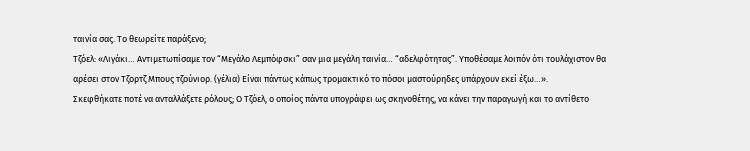ταινία σας. Το θεωρείτε παράξενο;
Τζόελ: «Λιγάκι… Αντιμετωπίσαμε τον “Μεγάλο Λεμπόφσκι” σαν μια μεγάλη ταινία… “αδελφότητας”. Υποθέσαμε λοιπόν ότι τουλάχιστον θα αρέσει στον Τζορτζ Μπους τζούνιορ. (γέλια) Είναι πάντως κάπως τρομακτικό το πόσοι μαστούρηδες υπάρχουν εκεί έξω…».
Σκεφθήκατε ποτέ να ανταλλάξετε ρόλους; Ο Τζόελ, ο οποίος πάντα υπογράφει ως σκηνοθέτης, να κάνει την παραγωγή και το αντίθετο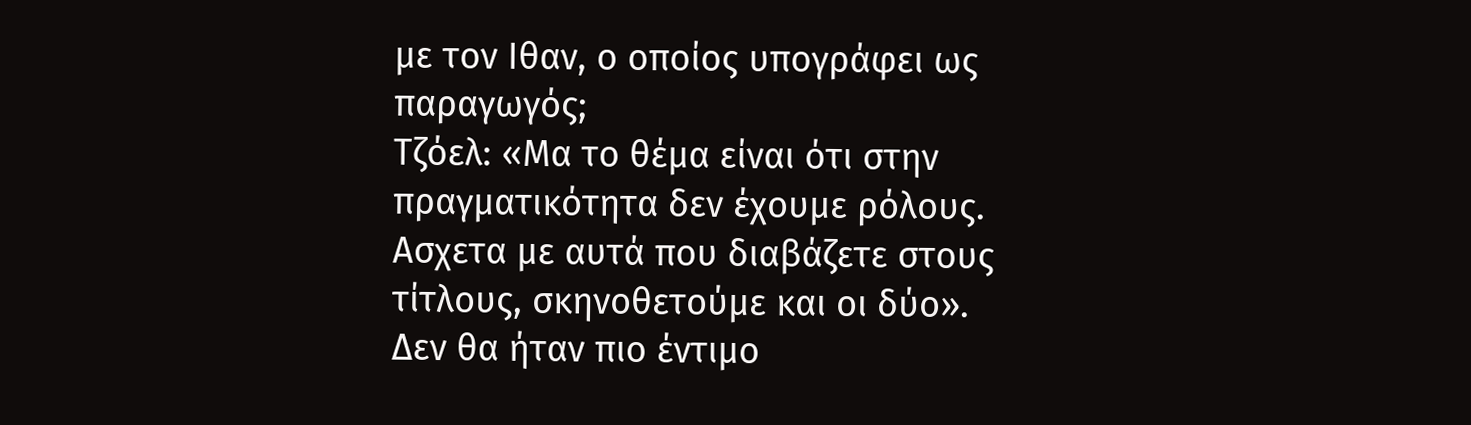με τον Ιθαν, ο οποίος υπογράφει ως παραγωγός;
Τζόελ: «Μα το θέμα είναι ότι στην πραγματικότητα δεν έχουμε ρόλους. Ασχετα με αυτά που διαβάζετε στους τίτλους, σκηνοθετούμε και οι δύο».
Δεν θα ήταν πιο έντιμο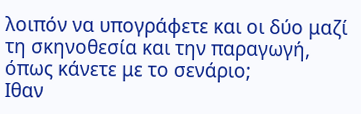λοιπόν να υπογράφετε και οι δύο μαζί τη σκηνοθεσία και την παραγωγή, όπως κάνετε με το σενάριο;
Ιθαν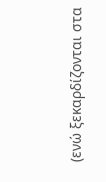(ενώ ξεκαρδίζονται στα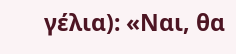γέλια): «Ναι, θα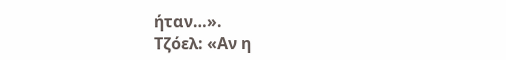ήταν…».
Τζόελ: «Αν η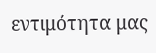εντιμότητα μας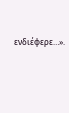ενδιέφερε…».